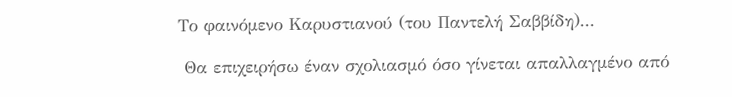Το φαινόμενο Καρυστιανού (του Παντελή Σαββίδη)...

 Θα επιχειρήσω έναν σχολιασμό όσο γίνεται απαλλαγμένο από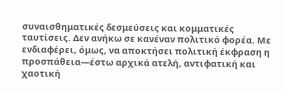συναισθηματικές δεσμεύσεις και κομματικές ταυτίσεις. Δεν ανήκω σε κανέναν πολιτικό φορέα. Με ενδιαφέρει, όμως, να αποκτήσει πολιτική έκφραση η προσπάθεια—έστω αρχικά ατελή, αντιφατική και χαοτική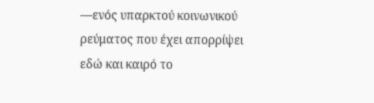—ενός υπαρκτού κοινωνικού ρεύματος που έχει απορρίψει εδώ και καιρό το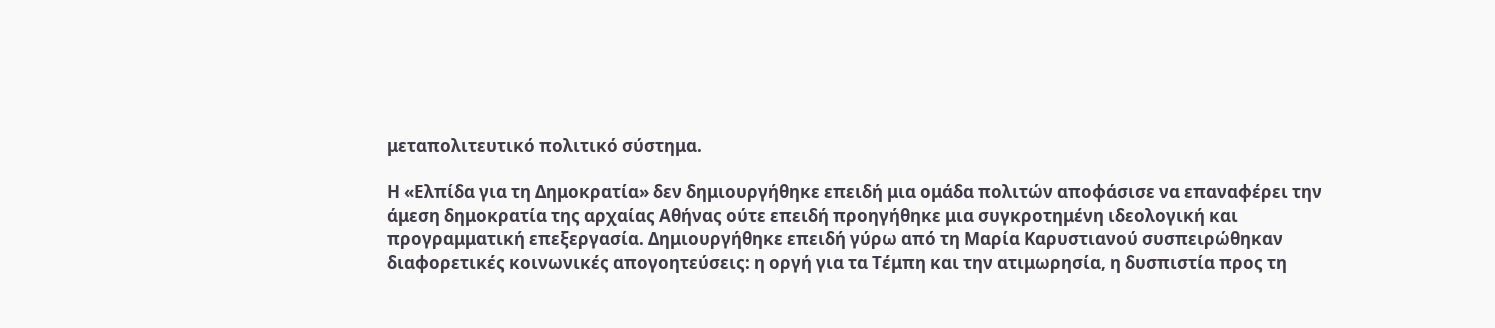μεταπολιτευτικό πολιτικό σύστημα.

Η «Ελπίδα για τη Δημοκρατία» δεν δημιουργήθηκε επειδή μια ομάδα πολιτών αποφάσισε να επαναφέρει την άμεση δημοκρατία της αρχαίας Αθήνας ούτε επειδή προηγήθηκε μια συγκροτημένη ιδεολογική και προγραμματική επεξεργασία. Δημιουργήθηκε επειδή γύρω από τη Μαρία Καρυστιανού συσπειρώθηκαν διαφορετικές κοινωνικές απογοητεύσεις: η οργή για τα Τέμπη και την ατιμωρησία, η δυσπιστία προς τη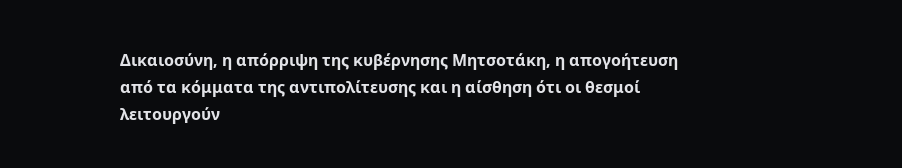Δικαιοσύνη, η απόρριψη της κυβέρνησης Μητσοτάκη, η απογοήτευση από τα κόμματα της αντιπολίτευσης και η αίσθηση ότι οι θεσμοί λειτουργούν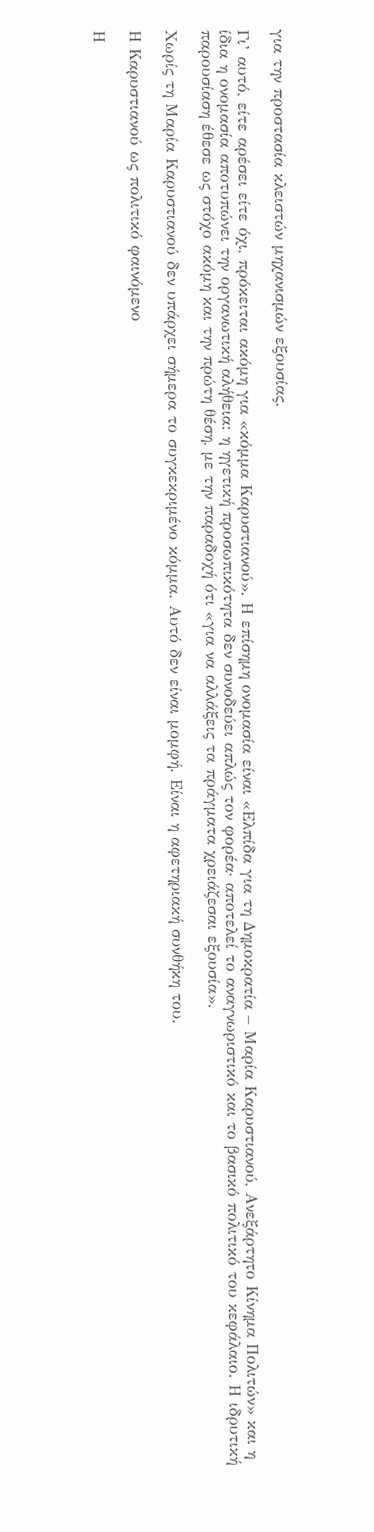για την προστασία κλειστών μηχανισμών εξουσίας.

Γι’ αυτό, είτε αρέσει είτε όχι, πρόκειται ακόμη για «κόμμα Καρυστιανού». Η επίσημη ονομασία είναι «Ελπίδα για τη Δημοκρατία – Μαρία Καρυστιανού, Ανεξάρτητο Κίνημα Πολιτών» και η ίδια η ονομασία αποτυπώνει την οργανωτική αλήθεια: η ηγετική προσωπικότητα δεν συνοδεύει απλώς τον φορέα· αποτελεί το αναγνωριστικό και το βασικό πολιτικό του κεφάλαιο. Η ιδρυτική παρουσίαση έθεσε ως στόχο ακόμη και την πρώτη θέση, με την παραδοχή ότι «για να αλλάξεις τα πράγματα χρειάζεσαι εξουσία».

Χωρίς τη Μαρία Καρυστιανού δεν υπάρχει σήμερα το συγκεκριμένο κόμμα. Αυτό δεν είναι μομφή. Είναι η αφετηριακή συνθήκη του.

Η Καρυστιανού ως πολιτικό φαινόμενο

Η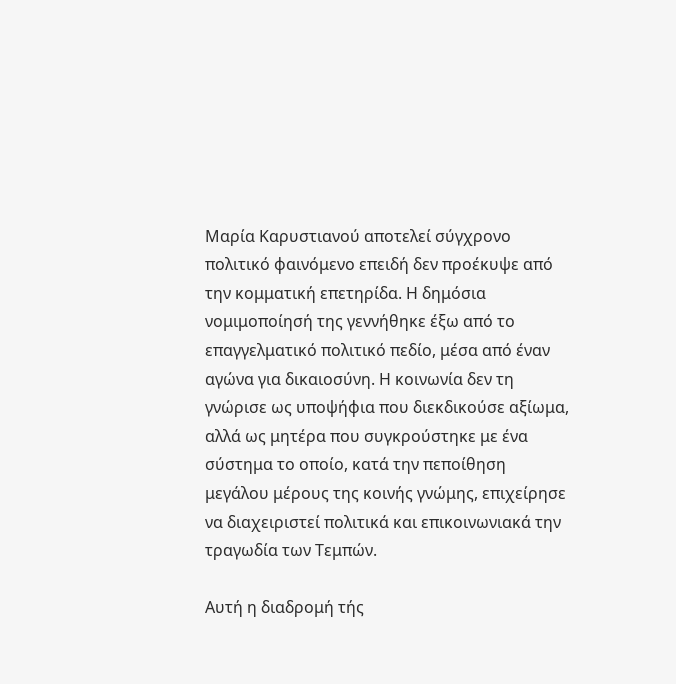Μαρία Καρυστιανού αποτελεί σύγχρονο πολιτικό φαινόμενο επειδή δεν προέκυψε από την κομματική επετηρίδα. Η δημόσια νομιμοποίησή της γεννήθηκε έξω από το επαγγελματικό πολιτικό πεδίο, μέσα από έναν αγώνα για δικαιοσύνη. Η κοινωνία δεν τη γνώρισε ως υποψήφια που διεκδικούσε αξίωμα, αλλά ως μητέρα που συγκρούστηκε με ένα σύστημα το οποίο, κατά την πεποίθηση μεγάλου μέρους της κοινής γνώμης, επιχείρησε να διαχειριστεί πολιτικά και επικοινωνιακά την τραγωδία των Τεμπών.

Αυτή η διαδρομή τής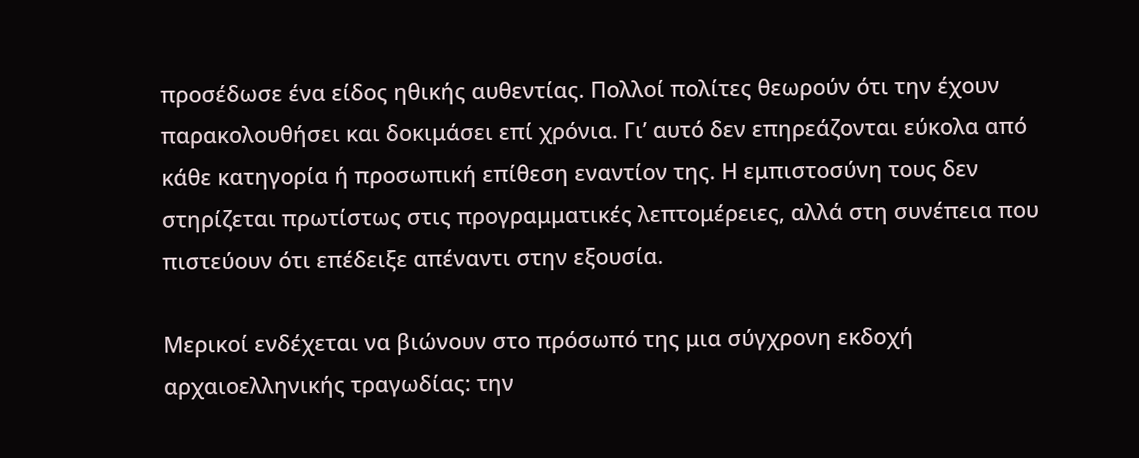προσέδωσε ένα είδος ηθικής αυθεντίας. Πολλοί πολίτες θεωρούν ότι την έχουν παρακολουθήσει και δοκιμάσει επί χρόνια. Γι’ αυτό δεν επηρεάζονται εύκολα από κάθε κατηγορία ή προσωπική επίθεση εναντίον της. Η εμπιστοσύνη τους δεν στηρίζεται πρωτίστως στις προγραμματικές λεπτομέρειες, αλλά στη συνέπεια που πιστεύουν ότι επέδειξε απέναντι στην εξουσία.

Μερικοί ενδέχεται να βιώνουν στο πρόσωπό της μια σύγχρονη εκδοχή αρχαιοελληνικής τραγωδίας: την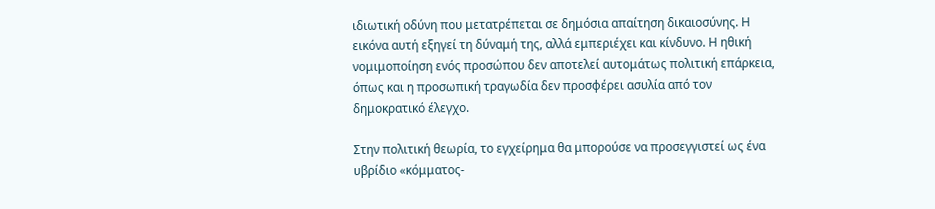ιδιωτική οδύνη που μετατρέπεται σε δημόσια απαίτηση δικαιοσύνης. Η εικόνα αυτή εξηγεί τη δύναμή της, αλλά εμπεριέχει και κίνδυνο. Η ηθική νομιμοποίηση ενός προσώπου δεν αποτελεί αυτομάτως πολιτική επάρκεια, όπως και η προσωπική τραγωδία δεν προσφέρει ασυλία από τον δημοκρατικό έλεγχο.

Στην πολιτική θεωρία, το εγχείρημα θα μπορούσε να προσεγγιστεί ως ένα υβρίδιο «κόμματος-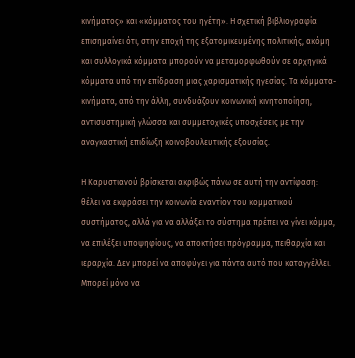κινήματος» και «κόμματος του ηγέτη». Η σχετική βιβλιογραφία επισημαίνει ότι, στην εποχή της εξατομικευμένης πολιτικής, ακόμη και συλλογικά κόμματα μπορούν να μεταμορφωθούν σε αρχηγικά κόμματα υπό την επίδραση μιας χαρισματικής ηγεσίας. Τα κόμματα-κινήματα, από την άλλη, συνδυάζουν κοινωνική κινητοποίηση, αντισυστημική γλώσσα και συμμετοχικές υποσχέσεις με την αναγκαστική επιδίωξη κοινοβουλευτικής εξουσίας.

Η Καρυστιανού βρίσκεται ακριβώς πάνω σε αυτή την αντίφαση: θέλει να εκφράσει την κοινωνία εναντίον του κομματικού συστήματος, αλλά για να αλλάξει το σύστημα πρέπει να γίνει κόμμα, να επιλέξει υποψηφίους, να αποκτήσει πρόγραμμα, πειθαρχία και ιεραρχία. Δεν μπορεί να αποφύγει για πάντα αυτό που καταγγέλλει. Μπορεί μόνο να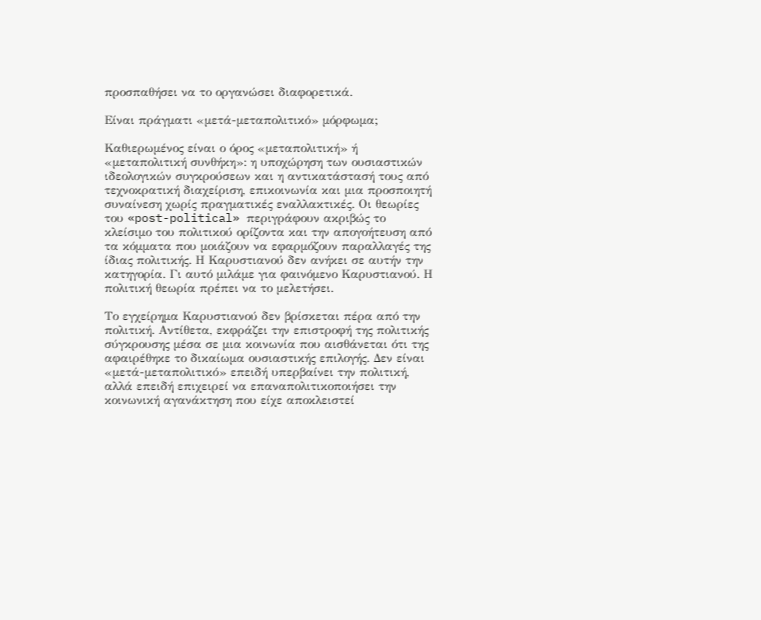προσπαθήσει να το οργανώσει διαφορετικά.

Είναι πράγματι «μετά-μεταπολιτικό» μόρφωμα;

Καθιερωμένος είναι ο όρος «μεταπολιτική» ή «μεταπολιτική συνθήκη»: η υποχώρηση των ουσιαστικών ιδεολογικών συγκρούσεων και η αντικατάστασή τους από τεχνοκρατική διαχείριση, επικοινωνία και μια προσποιητή συναίνεση χωρίς πραγματικές εναλλακτικές. Οι θεωρίες του «post-political» περιγράφουν ακριβώς το κλείσιμο του πολιτικού ορίζοντα και την απογοήτευση από τα κόμματα που μοιάζουν να εφαρμόζουν παραλλαγές της ίδιας πολιτικής. Η Καρυστιανού δεν ανήκει σε αυτήν την κατηγορία. Γι αυτό μιλάμε για φαινόμενο Καρυστιανού. Η πολιτική θεωρία πρέπει να το μελετήσει.

Το εγχείρημα Καρυστιανού δεν βρίσκεται πέρα από την πολιτική. Αντίθετα, εκφράζει την επιστροφή της πολιτικής σύγκρουσης μέσα σε μια κοινωνία που αισθάνεται ότι της αφαιρέθηκε το δικαίωμα ουσιαστικής επιλογής. Δεν είναι «μετά-μεταπολιτικό» επειδή υπερβαίνει την πολιτική, αλλά επειδή επιχειρεί να επαναπολιτικοποιήσει την κοινωνική αγανάκτηση που είχε αποκλειστεί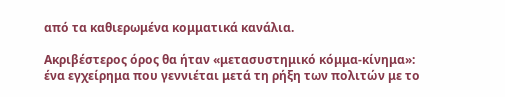από τα καθιερωμένα κομματικά κανάλια.

Ακριβέστερος όρος θα ήταν «μετασυστημικό κόμμα-κίνημα»: ένα εγχείρημα που γεννιέται μετά τη ρήξη των πολιτών με το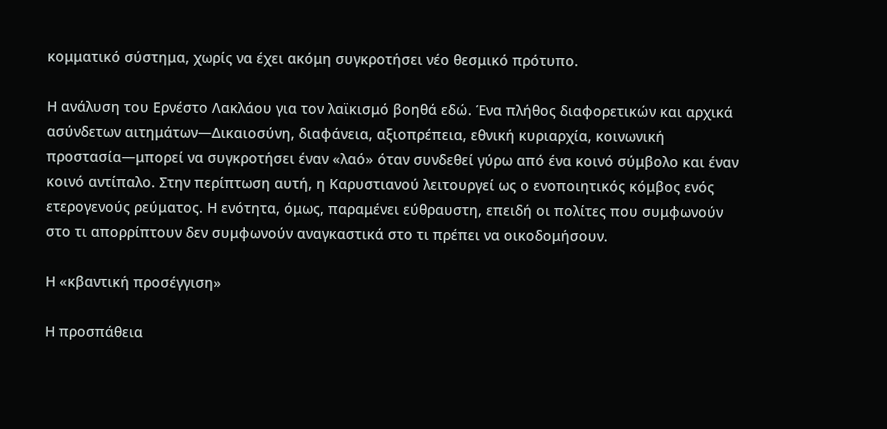κομματικό σύστημα, χωρίς να έχει ακόμη συγκροτήσει νέο θεσμικό πρότυπο.

Η ανάλυση του Ερνέστο Λακλάου για τον λαϊκισμό βοηθά εδώ. Ένα πλήθος διαφορετικών και αρχικά ασύνδετων αιτημάτων—Δικαιοσύνη, διαφάνεια, αξιοπρέπεια, εθνική κυριαρχία, κοινωνική προστασία—μπορεί να συγκροτήσει έναν «λαό» όταν συνδεθεί γύρω από ένα κοινό σύμβολο και έναν κοινό αντίπαλο. Στην περίπτωση αυτή, η Καρυστιανού λειτουργεί ως ο ενοποιητικός κόμβος ενός ετερογενούς ρεύματος. Η ενότητα, όμως, παραμένει εύθραυστη, επειδή οι πολίτες που συμφωνούν στο τι απορρίπτουν δεν συμφωνούν αναγκαστικά στο τι πρέπει να οικοδομήσουν.

Η «κβαντική προσέγγιση»

Η προσπάθεια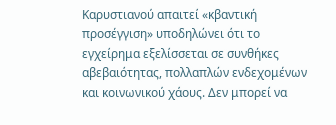Καρυστιανού απαιτεί «κβαντική προσέγγιση» υποδηλώνει ότι το εγχείρημα εξελίσσεται σε συνθήκες αβεβαιότητας, πολλαπλών ενδεχομένων και κοινωνικού χάους. Δεν μπορεί να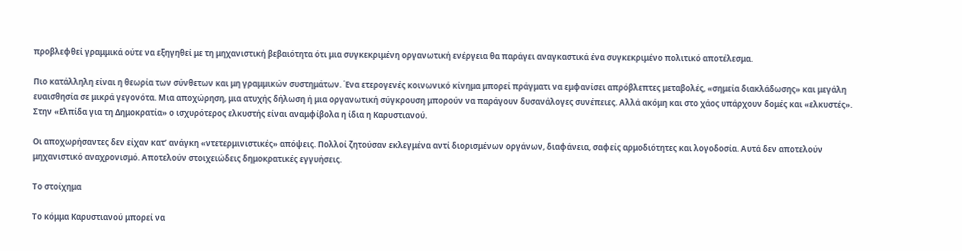προβλεφθεί γραμμικά ούτε να εξηγηθεί με τη μηχανιστική βεβαιότητα ότι μια συγκεκριμένη οργανωτική ενέργεια θα παράγει αναγκαστικά ένα συγκεκριμένο πολιτικό αποτέλεσμα.

Πιο κατάλληλη είναι η θεωρία των σύνθετων και μη γραμμικών συστημάτων. Ένα ετερογενές κοινωνικό κίνημα μπορεί πράγματι να εμφανίσει απρόβλεπτες μεταβολές, «σημεία διακλάδωσης» και μεγάλη ευαισθησία σε μικρά γεγονότα. Μια αποχώρηση, μια ατυχής δήλωση ή μια οργανωτική σύγκρουση μπορούν να παράγουν δυσανάλογες συνέπειες. Αλλά ακόμη και στο χάος υπάρχουν δομές και «ελκυστές». Στην «Ελπίδα για τη Δημοκρατία» ο ισχυρότερος ελκυστής είναι αναμφίβολα η ίδια η Καρυστιανού.

Οι αποχωρήσαντες δεν είχαν κατ’ ανάγκη «ντετερμινιστικές» απόψεις. Πολλοί ζητούσαν εκλεγμένα αντί διορισμένων οργάνων, διαφάνεια, σαφείς αρμοδιότητες και λογοδοσία. Αυτά δεν αποτελούν μηχανιστικό αναχρονισμό. Αποτελούν στοιχειώδεις δημοκρατικές εγγυήσεις.

Το στοίχημα

Το κόμμα Καρυστιανού μπορεί να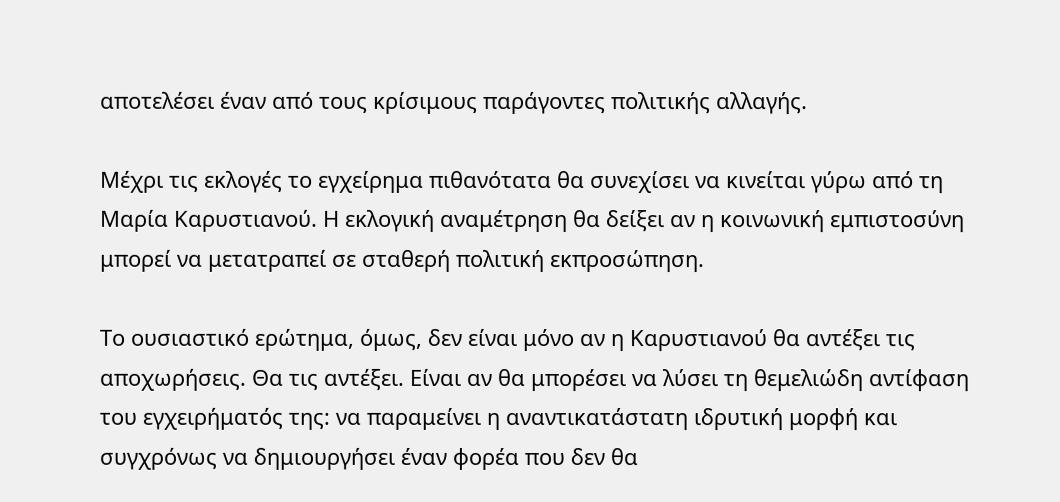αποτελέσει έναν από τους κρίσιμους παράγοντες πολιτικής αλλαγής.

Μέχρι τις εκλογές το εγχείρημα πιθανότατα θα συνεχίσει να κινείται γύρω από τη Μαρία Καρυστιανού. Η εκλογική αναμέτρηση θα δείξει αν η κοινωνική εμπιστοσύνη μπορεί να μετατραπεί σε σταθερή πολιτική εκπροσώπηση.

Το ουσιαστικό ερώτημα, όμως, δεν είναι μόνο αν η Καρυστιανού θα αντέξει τις αποχωρήσεις. Θα τις αντέξει. Είναι αν θα μπορέσει να λύσει τη θεμελιώδη αντίφαση του εγχειρήματός της: να παραμείνει η αναντικατάστατη ιδρυτική μορφή και συγχρόνως να δημιουργήσει έναν φορέα που δεν θα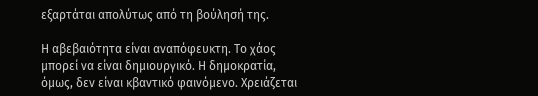εξαρτάται απολύτως από τη βούλησή της.

Η αβεβαιότητα είναι αναπόφευκτη. Το χάος μπορεί να είναι δημιουργικό. Η δημοκρατία, όμως, δεν είναι κβαντικό φαινόμενο. Χρειάζεται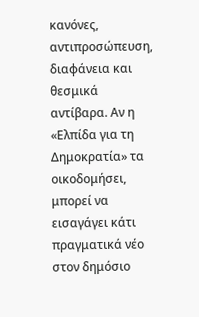κανόνες, αντιπροσώπευση, διαφάνεια και θεσμικά αντίβαρα. Αν η «Ελπίδα για τη Δημοκρατία» τα οικοδομήσει, μπορεί να εισαγάγει κάτι πραγματικά νέο στον δημόσιο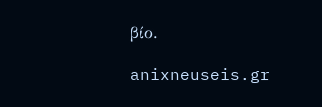βίο.

anixneuseis.gr